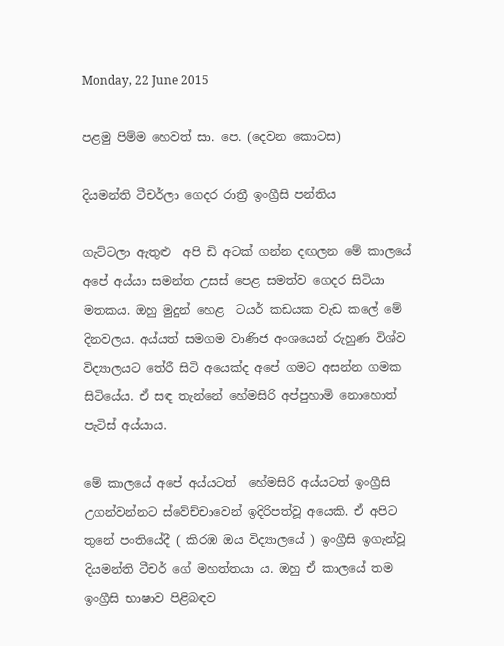Monday, 22 June 2015

පළමු පිම්ම හෙවත් සා. පෙ. (දෙවන කොටස)

දියමන්ති ටීචර්ලා ගෙදර රාත්‍රී ඉංග්‍රීසි පන්තිය

ගැට්ටලා ඇතුළු  අපි ඩි අටක් ගන්න දඟලන මේ කාලයේ අපේ අය්යා සමන්ත උසස් පෙළ සමත්ව ගෙදර සිටියා මතකය. ඔහු මුදුන් හෙළ  ටයර් කඩයක වැඩ කලේ මේ දිනවලය. අය්යත් සමගම වාණිජ අංශයෙන් රුහුණ විශ්ව විද්‍යාලයට තේරී සිටි අයෙක්ද අපේ ගමට අසන්න ගමක සිටියේය. ඒ සඳ තැන්නේ හේමසිරි අප්පුහාමි නොහොත් පැටිස් අය්යාය.

මේ කාලයේ අපේ අය්යටත්  හේමසිරි අය්යටත් ඉංග්‍රීසි උගන්වන්නට ස්වේච්චාවෙන් ඉදිරිපත්වූ අයෙකි. ඒ අපිට තුනේ පංතියේදී ( කිරඹ ඔය විද්‍යාලයේ ) ඉංග්‍රීසි ඉගැන්වූ දියමන්ති ටීචර් ගේ මහත්තයා ය. ඔහු ඒ කාලයේ තම ඉංග්‍රීසි භාෂාව පිළිබඳව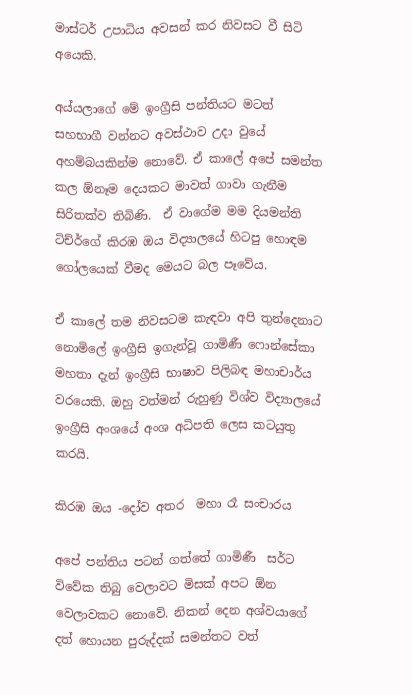මාස්ටර් උපාධිය අවසන් කර නිවසට වී සිටි අයෙකි.

අය්යලාගේ මේ ඉංග්‍රීසි පන්තියට මටත් සහභාගී වන්නට අවස්ථාව උදා වුයේ  අහම්බයකින්ම නොවේ. ඒ කාලේ අපේ සමන්ත කල ඕනෑම දෙයකට මාවත් ගාවා ගැනීම සිරිතක්ව තිබිණි.  ඒ වාගේම මම දියමන්ති ටිච්ර්ගේ කිරඹ ඔය විද්‍යාලයේ හිටපු හොඳම ගෝලයෙක් වීමද මෙයට බල පෑවේය.

ඒ කාලේ තම නිවසටම කැඳවා අපි තුන්දෙනාට නොමිලේ ඉංග්‍රීසි ඉගැන්වූ ගාමිණී ෆොන්සේකා මහතා දැන් ඉංග්‍රීසි භාෂාව පිලිබඳ මහාචාර්ය වරයෙකි. ඔහු වත්මන් රුහුණු විශ්ව විද්‍යාලයේ ඉංග්‍රීසි අංශයේ අංශ අධිපති ලෙස කටයුතු කරයි.

කිරඹ ඔය -දෝව අතර  මහා රෑ සංචාරය

අපේ පන්තිය පටන් ගත්තේ ගාමිණී  සර්ට විවේක තිබු වෙලාවට මිසක් අපට ඕන වෙලාවකට නොවේ. නිකන් දෙන අශ්වයාගේ දත් හොයන පුරුද්දක් සමන්තට වත්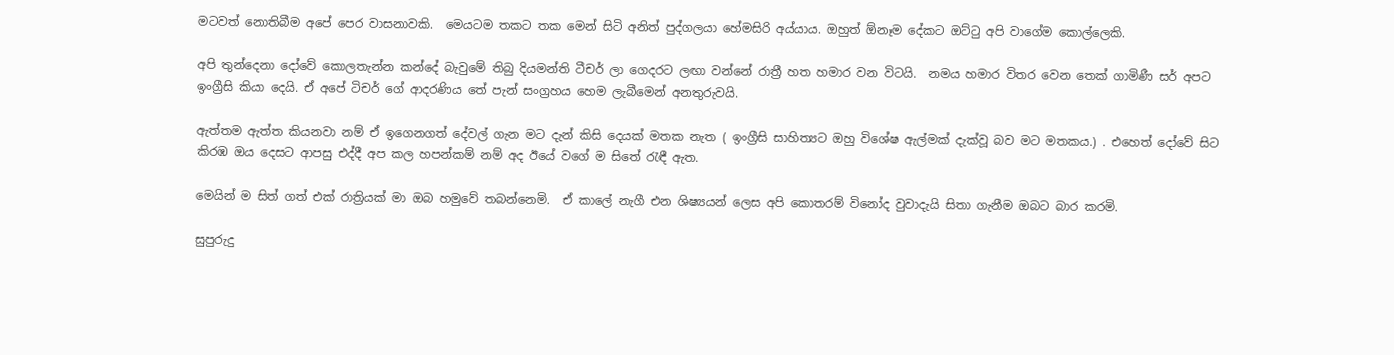මටවත් නොතිබීම අපේ පෙර වාසනාවකි.  මෙයටම තකට තක මෙන් සිටි අනිත් පුද්ගලයා හේමසිරි අය්යාය. ඔහුත් ඕනෑම දේකට ඔට්ටු අපි වාගේම කොල්ලෙකි.

අපි තුන්දෙනා දෝවේ කොලතැන්න කන්දේ බැවුමේ තිබු දියමන්ති ටීචර් ලා ගෙදරට ලඟා වන්නේ රාත්‍රී හත හමාර වන විටයි.  නමය හමාර විතර වෙන තෙක් ගාමිණී සර් අපට ඉංග්‍රීසි කියා දෙයි. ඒ අපේ ටිචර් ගේ ආදරණිය තේ පැන් සංග්‍රහය හෙම ලැබීමෙන් අනතුරුවයි.

ඇත්තම ඇත්ත කියනවා නම් ඒ ඉගෙනගත් දේවල් ගැන මට දැන් කිසි දෙයක් මතක නැත ( ඉංග්‍රීසි සාහිත්‍යට ඔහු විශේෂ ඇල්මක් දැක්වූ බව මට මතකය.) . එහෙත් දෝවේ සිට කිරඹ ඔය දෙසට ආපසු එද්දී අප කල හපන්කම් නම් අද ඊයේ වගේ ම සිතේ රැඳී ඇත.

මෙයින් ම සිත් ගත් එක් රාත්‍රියක් මා ඔබ හමුවේ තබන්නෙමි.  ඒ කාලේ නැගී එන ශිෂ්‍යයන් ලෙස අපි කොතරම් විනෝද වුවාදැයි සිතා ගැනීම ඔබට බාර කරමි.

සුපුරුදු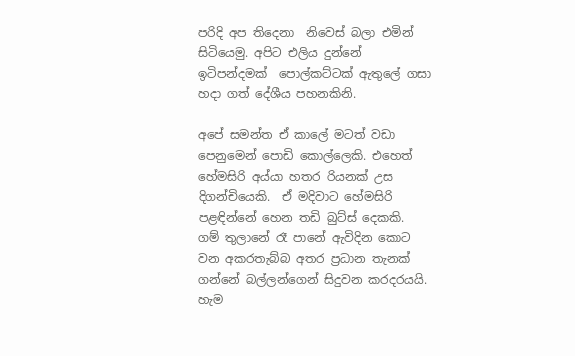පරිදි අප තිදෙනා  නිවෙස් බලා එමින් සිටියෙමු. අපිට එලිය දුන්නේ ඉටිපන්දමක්  පොල්කට්ටක් ඇතුලේ ගසා හදා ගත් දේශීය පහනකිනි.

අපේ සමන්ත ඒ කාලේ මටත් වඩා පෙනුමෙන් පොඩි කොල්ලෙකි. එහෙත් හේමසිරි අය්යා හතර රියනක් උස දිගන්චියෙකි.  ඒ මදිවාට හේමසිරි පළඳින්නේ හෙන තඩි බුට්ස් දෙකකි.
ගම් තුලානේ රෑ පානේ ඇවිදින කොට වන අකරතැබ්බ අතර ප්‍රධාන තැනක් ගන්නේ බල්ලන්ගෙන් සිදුවන කරදරයයි.
හැම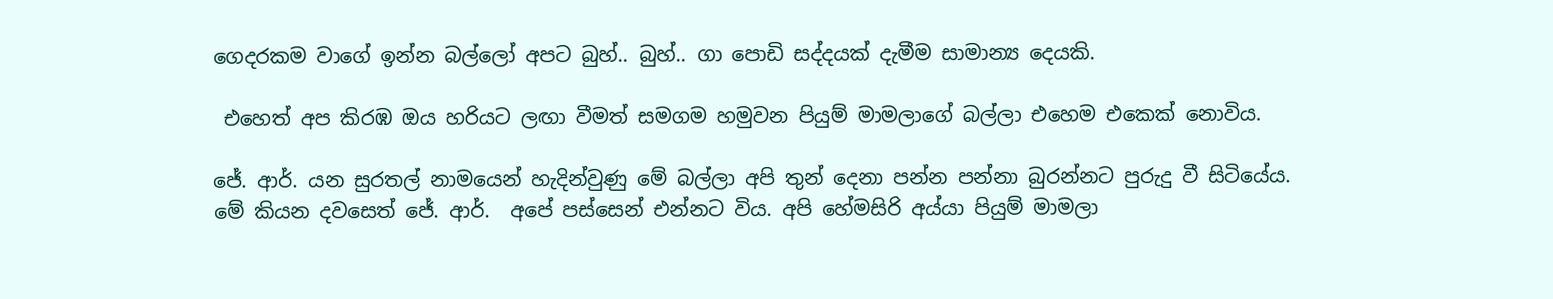ගෙදරකම වාගේ ඉන්න බල්ලෝ අපට බුහ්.. බුහ්.. ගා පොඩි සද්දයක් දැමීම සාමාන්‍ය දෙයකි.

 එහෙත් අප කිරඹ ඔය හරියට ලඟා වීමත් සමගම හමුවන පියුම් මාමලාගේ බල්ලා එහෙම එකෙක් නොවිය.

ජේ. ආර්. යන සුරතල් නාමයෙන් හැදින්වුණු මේ බල්ලා අපි තුන් දෙනා පන්න පන්නා බුරන්නට පුරුදු වී සිටියේය.
මේ කියන දවසෙත් ජේ. ආර්.  අපේ පස්සෙන් එන්නට විය. අපි හේමසිරි අය්යා පියුම් මාමලා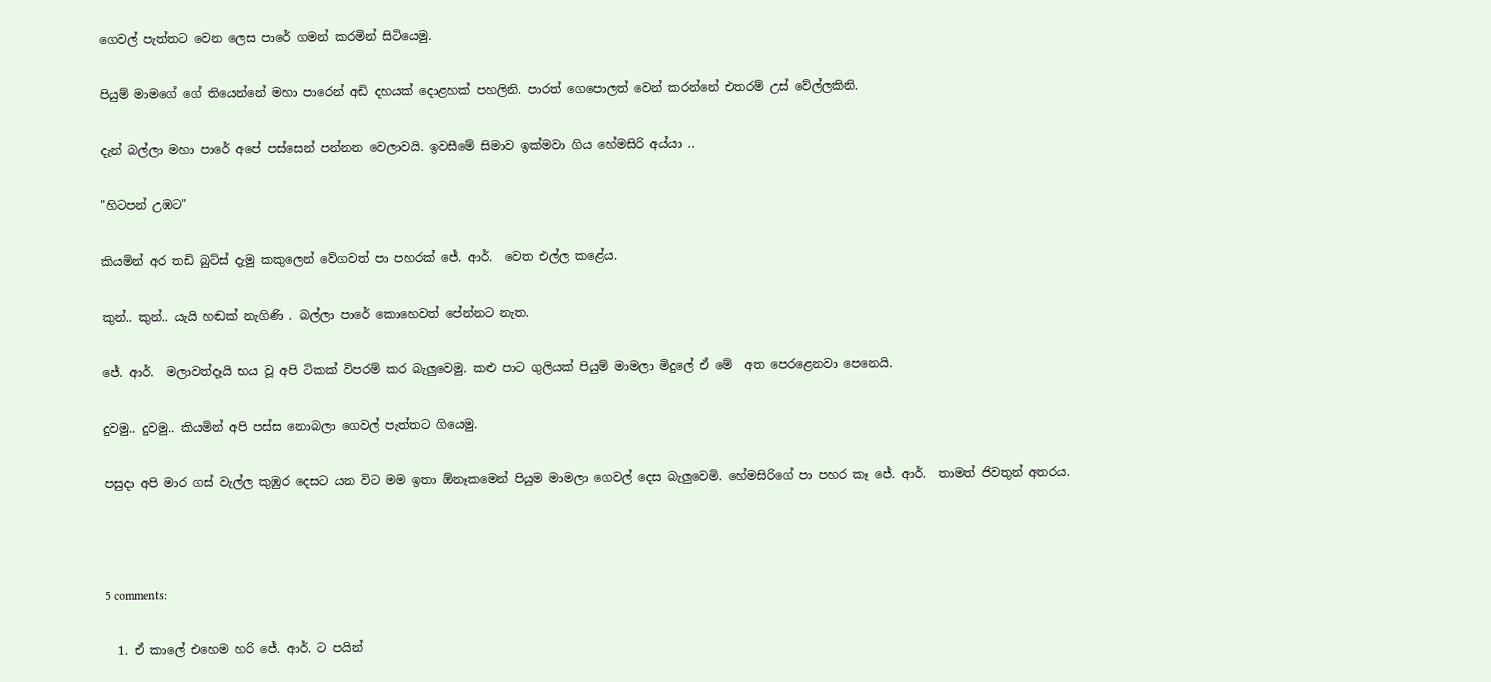ගෙවල් පැත්තට වෙන ලෙස පාරේ ගමන් කරමින් සිටියෙමු.

පියුම් මාමගේ ගේ තියෙන්නේ මහා පාරෙන් අඩි දහයක් දොළහක් පහලිනි. පාරත් ගෙපොලත් වෙන් කරන්නේ එතරම් උස්‌ වේල්ලකිනි.

දැන් බල්ලා මහා පාරේ අපේ පස්සෙන් පන්නන වෙලාවයි. ඉවසීමේ සිමාව ඉක්මවා ගිය හේමසිරි අය්යා ..

"හිටපන් උඹට"

කියමින් අර තඩි බුට්ස් දැමු කකුලෙන් වේගවත් පා පහරක් ජේ. ආර්.  වෙත එල්ල කළේය.

කුන්.. කුන්.. යැයි හඬක් නැගිණි . බල්ලා පාරේ කොහෙවත් පේන්නට නැත.

ජේ. ආර්.  මලාවත්දෑයි භය වූ අපි ටිකක් විපරම් කර බැලුවෙමු. කළු පාට ගුලියක් පියුම් මාමලා මිදුලේ ඒ මේ  අත පෙරළෙනවා පෙනෙයි.

දුවමු.. දුවමු.. කියමින් අපි පස්ස නොබලා ගෙවල් පැත්තට ගියෙමු.

පසුදා අපි මාර ගස් වැල්ල කුඹුර දෙසට යන විට මම ඉතා ඕනෑකමෙන් පියුම මාමලා ගෙවල් දෙස බැලුවෙමි. හේමසිරිගේ පා පහර කෑ ජේ. ආර්.  තාමත් ජිවතුන් අතරය.



5 comments:

  1. ඒ කාලේ එහෙම හරි ජේ. ආර්. ට පයින්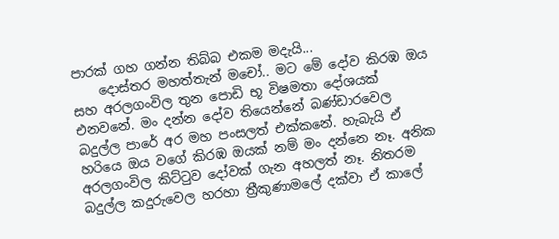පාරක් ගහ ගන්න තිබ්බ එකම මදැයි...
    දොස්තර මහත්තැන් මචෝ.. මට මේ දෝව කිරඹ ඔය සහ අරලගංවිල තුන පොඩි භූ විෂමතා දෝශයක් එනවනේ. මං දන්න දෝව තියෙන්නේ බණ්ඩාරවෙල බදුල්ල පාරේ අර මහ පංසලත් එක්කනේ. හැබැයි ඒ හරියෙ ඔය වගේ කිරඹ ඔයක් නම් මං දන්නෙ නෑ. අනික අරලගංවිල කිට්ටුව දෝවක් ගැන අහලත් නෑ. නිතරම බදුල්ල කදුරුවෙල හරහා ත්‍රීකුණාමලේ දක්වා ඒ කාලේ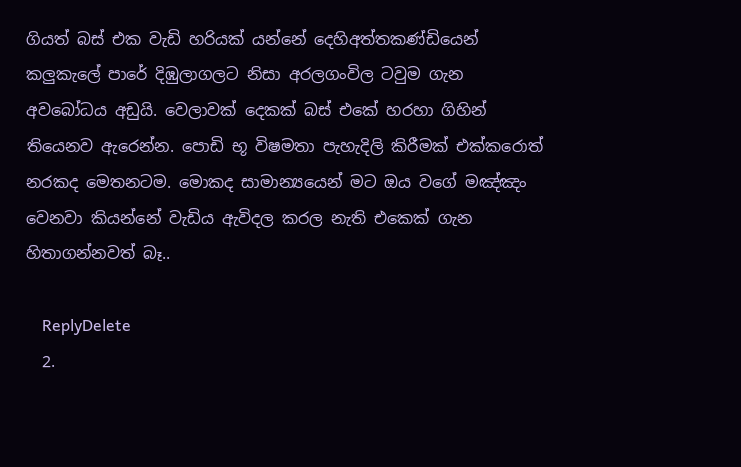ගියත් බස් එක වැඩි හරියක් යන්නේ දෙහිඅත්තකණ්ඩියෙන් කලුකැලේ පාරේ දිඹුලාගලට නිසා අරලගංවිල ටවුම ගැන අවබෝධය අඩුයි. වෙලාවක් දෙකක් බස් එකේ හරහා ගිහින් තියෙනව ඇරෙන්න. පොඩි භූ විෂමතා පැහැදිලි කිරීමක් එක්කරොත් නරකද මෙතනටම. මොකද සාමාන්‍යයෙන් මට ඔය වගේ මඤ්ඤං වෙනවා කියන්නේ වැඩිය ඇවිදල කරල නැති එකෙක් ගැන හිතාගන්නවත් බෑ..

    ReplyDelete
  2.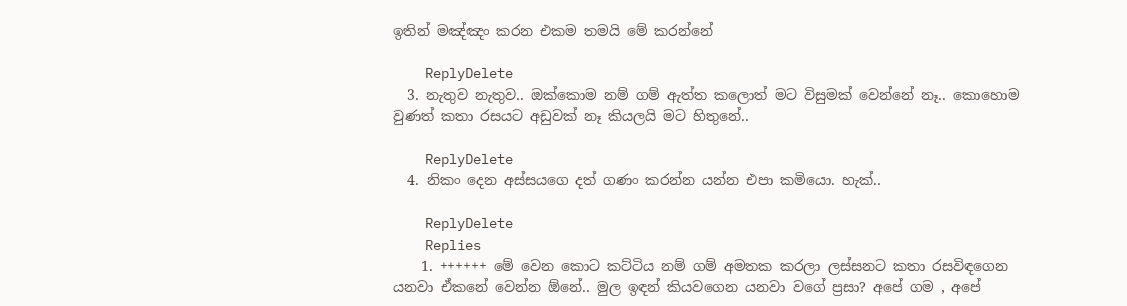ඉතින් මඤ්ඤං කරන එකම තමයි මේ කරන්නේ

    ReplyDelete
  3. නැතුව නැතුව.. ඔක්කොම නම් ගම් ඇත්ත කලොත් මට විසුමක් වෙන්නේ නෑ.. කොහොම වුණත් කතා රසයට අඩුවක් නෑ කියලයි මට හිතුනේ..

    ReplyDelete
  4. නිකං දෙන අස්සයගෙ දත් ගණං කරන්න යන්න එපා කමියො. හැක්..

    ReplyDelete
    Replies
    1. ++++++ මේ වෙන කොට කට්ටිය නම් ගම් අමතක කරලා ලස්සනට කතා රසවිඳගෙන යනවා ඒකනේ වෙන්න ඕනේ.. මුල ඉඳන් කියවගෙන යනවා වගේ ප්‍රසා? අපේ ගම , අපේ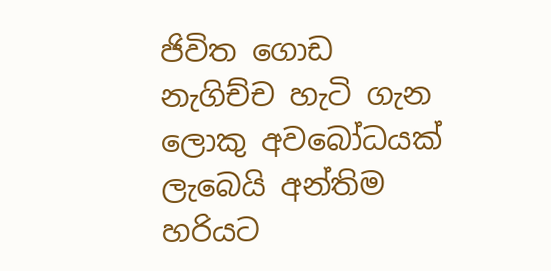ජිවිත ගොඩ නැගිච්ච හැටි ගැන ලොකු අවබෝධයක් ලැබෙයි අන්තිම හරියට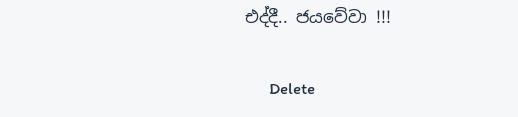එද්දී.. ජයවේවා !!!

      Delete